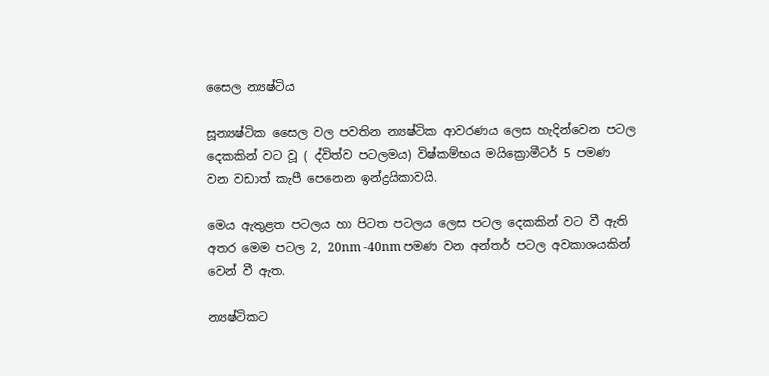සෛල න්‍යෂ්ටිය

සූන්‍යෂ්ටික සෛල වල පවතින න්‍යෂ්ටික ආවරණය ලෙස හැදින්වෙන පටල දෙකකින් වට වූ ( ද්විත්ව පටලමය) විෂ්කම්භය මයික්‍රොමීටර් 5 පමණ වන වඩාත් කැපී පෙනෙන ඉන්ද්‍රයිකාවයි.

මෙය ඇතුළත පටලය හා පිටත පටලය ලෙස පටල දෙකකින් වට වී ඇති අතර මෙම පටල 2, 20nm -40nm පමණ වන අන්තර් පටල අවකාශයකින් වෙන් වී ඇත.

න්‍යෂ්ටිකට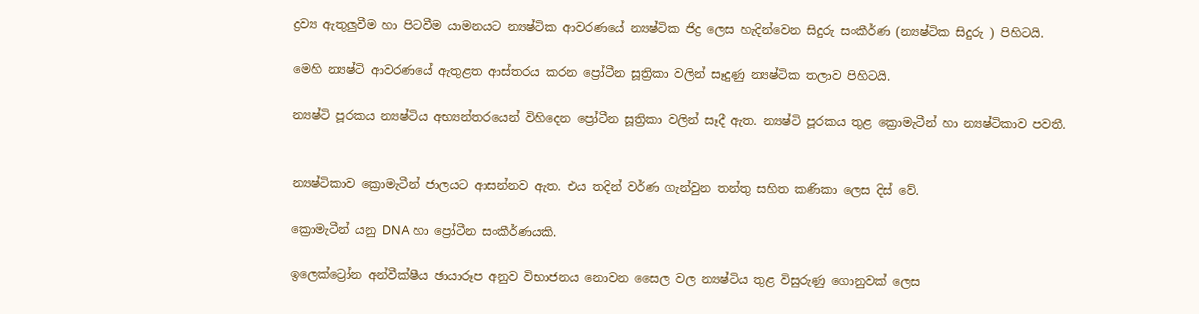ද්‍රව්‍ය ඇතුලුවීම හා පිටවීම යාමනයට න්‍යෂ්ටික ආවරණයේ න්‍යෂ්ටික ජිද්‍ර ලෙස හැදින්වෙන සිදුරු සංකීර්ණ (න්‍යෂ්ටික සිදුරු ) පිහිටයි.

මෙහි න්‍යෂ්ටි ආවරණයේ ඇතුළත ආස්තරය කරන ප්‍රෝටීන සූත්‍රිකා වලින් සෑදුණු න්‍යෂ්ටික තලාව පිහිටයි.

න්‍යෂ්ටි පූරකය න්‍යෂ්ටිය අභ්‍යන්තරයෙන් විහිදෙන ප්‍රෝටීන සූත්‍රිකා වලින් සෑදී ඇත. න්‍යෂ්ටි පූරකය තුළ ක්‍රොමැටීන් හා න්‍යෂ්ටිකාව පවතී.


න්‍යෂ්ටිකාව ක්‍රොමැටීන් ජාලයට ආසන්නව ඇත. එය තදින් වර්ණ ගැන්වුන තන්තු සහිත කණිකා ලෙස දිස් වේ.

ක්‍රොමැටීන් යනු DNA හා ප්‍රෝටීන සංකීර්ණයකි.

ඉලෙක්ට්‍රෝන අන්වීක්ෂීය ඡායාරූප අනුව විභාජනය නොවන සෛල වල න්‍යෂ්ටිය තුළ විසුරුණු ගොනුවක් ලෙස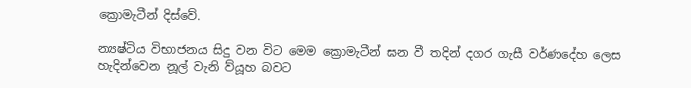ක්‍රොමැටීන් දිස්වේ.

න්‍යෂ්ටිය විභාජනය සිදු වන විට මෙම ක්‍රොමැටීන් ඝන වී තදින් දගර ගැසී වර්ණදේහ ලෙස හැදින්වෙන නූල් වැනි ව්යූහ බවට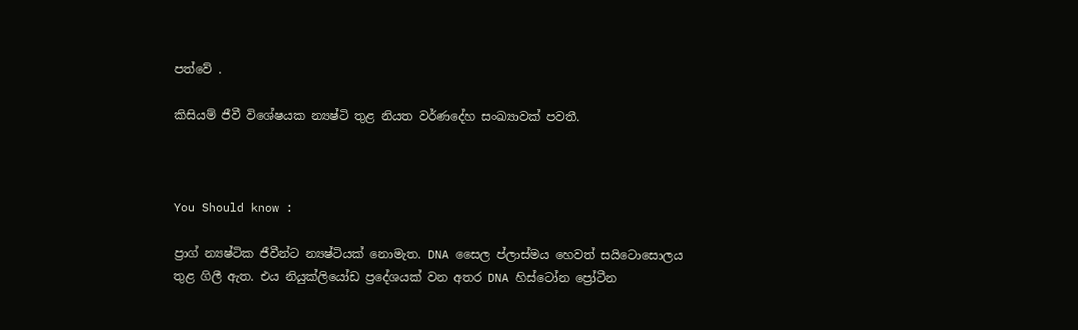පත්වේ .

කිසියම් ජීවී විශේෂයක න්‍යෂ්ටි තුළ නියත වර්ණදේහ සංඛ්‍යාවක් පවතී.



You Should know :

ප්‍රාග් න්‍යෂ්ටික ජීවීන්ට න්‍යෂ්ටියක් නොමැත. DNA සෛල ප්ලාස්මය හෙවත් සයිටොසොලය තුළ ගිලී ඇත. එය නියුක්ලියෝඩ ප්‍රදේශයක් වන අතර DNA හිස්ටෝන ප්‍රෝටීන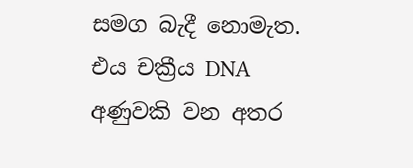සමග බැදී නොමැත. එය චක්‍රීය DNA අණුවකි වන අතර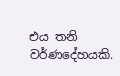එය තනි වර්ණදේහයකි.